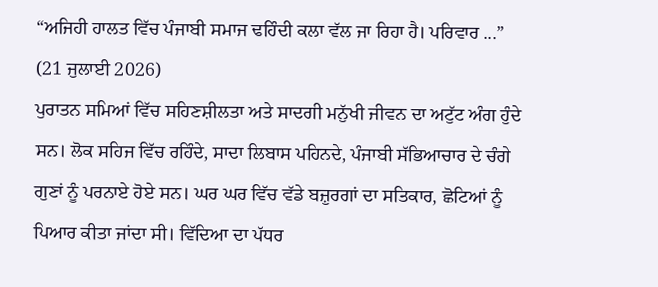“ਅਜਿਹੀ ਹਾਲਤ ਵਿੱਚ ਪੰਜਾਬੀ ਸਮਾਜ ਢਹਿੰਦੀ ਕਲਾ ਵੱਲ ਜਾ ਰਿਹਾ ਹੈ। ਪਰਿਵਾਰ ...”
(21 ਜੁਲਾਈ 2026)
ਪੁਰਾਤਨ ਸਮਿਆਂ ਵਿੱਚ ਸਹਿਣਸ਼ੀਲਤਾ ਅਤੇ ਸਾਦਗੀ ਮਨੁੱਖੀ ਜੀਵਨ ਦਾ ਅਟੁੱਟ ਅੰਗ ਹੁੰਦੇ ਸਨ। ਲੋਕ ਸਹਿਜ ਵਿੱਚ ਰਹਿੰਦੇ, ਸਾਦਾ ਲਿਬਾਸ ਪਹਿਨਦੇ, ਪੰਜਾਬੀ ਸੱਭਿਆਚਾਰ ਦੇ ਚੰਗੇ ਗੁਣਾਂ ਨੂੰ ਪਰਨਾਏ ਹੋਏ ਸਨ। ਘਰ ਘਰ ਵਿੱਚ ਵੱਡੇ ਬਜ਼ੁਰਗਾਂ ਦਾ ਸਤਿਕਾਰ, ਛੋਟਿਆਂ ਨੂੰ ਪਿਆਰ ਕੀਤਾ ਜਾਂਦਾ ਸੀ। ਵਿੱਦਿਆ ਦਾ ਪੱਧਰ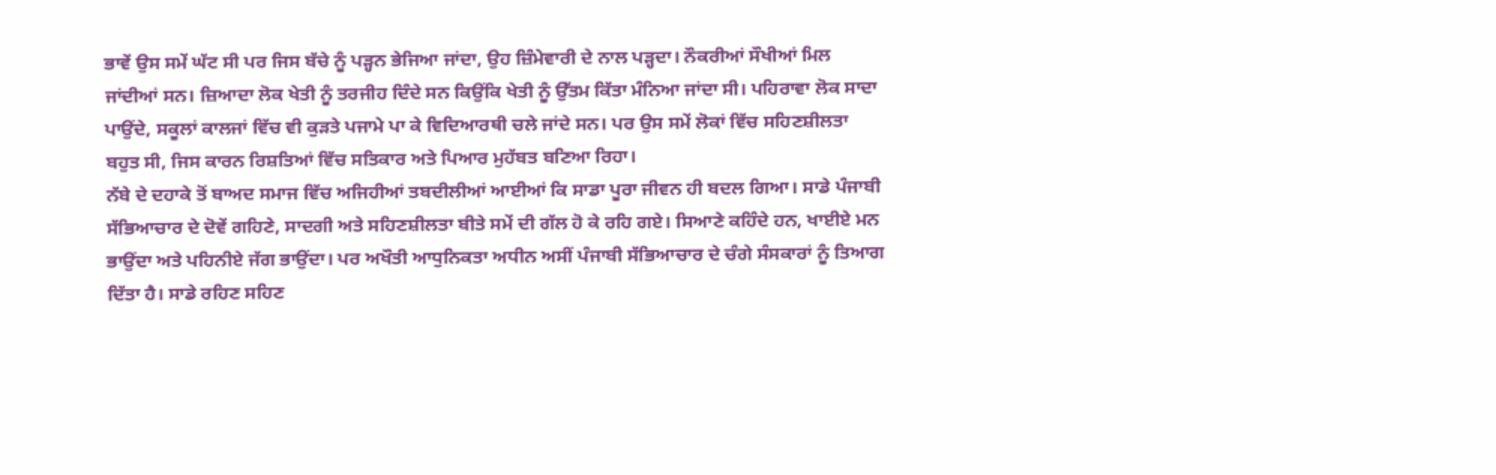ਭਾਵੇਂ ਉਸ ਸਮੇਂ ਘੱਟ ਸੀ ਪਰ ਜਿਸ ਬੱਚੇ ਨੂੰ ਪੜ੍ਹਨ ਭੇਜਿਆ ਜਾਂਦਾ, ਉਹ ਜ਼ਿੰਮੇਵਾਰੀ ਦੇ ਨਾਲ ਪੜ੍ਹਦਾ। ਨੌਕਰੀਆਂ ਸੌਖੀਆਂ ਮਿਲ ਜਾਂਦੀਆਂ ਸਨ। ਜ਼ਿਆਦਾ ਲੋਕ ਖੇਤੀ ਨੂੰ ਤਰਜੀਹ ਦਿੰਦੇ ਸਨ ਕਿਉਂਕਿ ਖੇਤੀ ਨੂੰ ਉੱਤਮ ਕਿੱਤਾ ਮੰਨਿਆ ਜਾਂਦਾ ਸੀ। ਪਹਿਰਾਵਾ ਲੋਕ ਸਾਦਾ ਪਾਉਂਦੇ, ਸਕੂਲਾਂ ਕਾਲਜਾਂ ਵਿੱਚ ਵੀ ਕੁੜਤੇ ਪਜਾਮੇ ਪਾ ਕੇ ਵਿਦਿਆਰਥੀ ਚਲੇ ਜਾਂਦੇ ਸਨ। ਪਰ ਉਸ ਸਮੇਂ ਲੋਕਾਂ ਵਿੱਚ ਸਹਿਣਸ਼ੀਲਤਾ ਬਹੁਤ ਸੀ, ਜਿਸ ਕਾਰਨ ਰਿਸ਼ਤਿਆਂ ਵਿੱਚ ਸਤਿਕਾਰ ਅਤੇ ਪਿਆਰ ਮੁਹੱਬਤ ਬਣਿਆ ਰਿਹਾ।
ਨੱਬੇ ਦੇ ਦਹਾਕੇ ਤੋਂ ਬਾਅਦ ਸਮਾਜ ਵਿੱਚ ਅਜਿਹੀਆਂ ਤਬਦੀਲੀਆਂ ਆਈਆਂ ਕਿ ਸਾਡਾ ਪੂਰਾ ਜੀਵਨ ਹੀ ਬਦਲ ਗਿਆ। ਸਾਡੇ ਪੰਜਾਬੀ ਸੱਭਿਆਚਾਰ ਦੇ ਦੋਵੇਂ ਗਹਿਣੇ, ਸਾਦਗੀ ਅਤੇ ਸਹਿਣਸ਼ੀਲਤਾ ਬੀਤੇ ਸਮੇਂ ਦੀ ਗੱਲ ਹੋ ਕੇ ਰਹਿ ਗਏ। ਸਿਆਣੇ ਕਹਿੰਦੇ ਹਨ, ਖਾਈਏ ਮਨ ਭਾਉਂਦਾ ਅਤੇ ਪਹਿਨੀਏ ਜੱਗ ਭਾਉਂਦਾ। ਪਰ ਅਖੌਤੀ ਆਧੁਨਿਕਤਾ ਅਧੀਨ ਅਸੀਂ ਪੰਜਾਬੀ ਸੱਭਿਆਚਾਰ ਦੇ ਚੰਗੇ ਸੰਸਕਾਰਾਂ ਨੂੰ ਤਿਆਗ ਦਿੱਤਾ ਹੈ। ਸਾਡੇ ਰਹਿਣ ਸਹਿਣ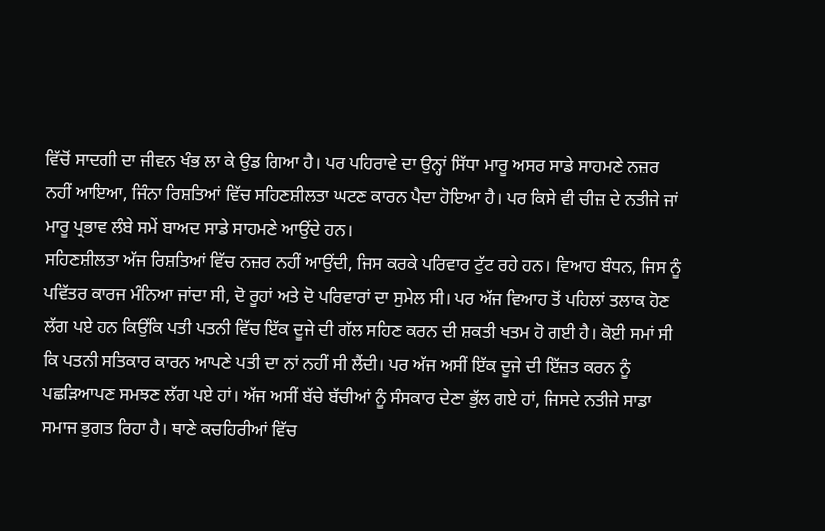ਵਿੱਚੋਂ ਸਾਦਗੀ ਦਾ ਜੀਵਨ ਖੰਭ ਲਾ ਕੇ ਉਡ ਗਿਆ ਹੈ। ਪਰ ਪਹਿਰਾਵੇ ਦਾ ਉਨ੍ਹਾਂ ਸਿੱਧਾ ਮਾਰੂ ਅਸਰ ਸਾਡੇ ਸਾਹਮਣੇ ਨਜ਼ਰ ਨਹੀਂ ਆਇਆ, ਜਿੰਨਾ ਰਿਸ਼ਤਿਆਂ ਵਿੱਚ ਸਹਿਣਸ਼ੀਲਤਾ ਘਟਣ ਕਾਰਨ ਪੈਦਾ ਹੋਇਆ ਹੈ। ਪਰ ਕਿਸੇ ਵੀ ਚੀਜ਼ ਦੇ ਨਤੀਜੇ ਜਾਂ ਮਾਰੂ ਪ੍ਰਭਾਵ ਲੰਬੇ ਸਮੇਂ ਬਾਅਦ ਸਾਡੇ ਸਾਹਮਣੇ ਆਉਂਦੇ ਹਨ।
ਸਹਿਣਸ਼ੀਲਤਾ ਅੱਜ ਰਿਸ਼ਤਿਆਂ ਵਿੱਚ ਨਜ਼ਰ ਨਹੀਂ ਆਉਂਦੀ, ਜਿਸ ਕਰਕੇ ਪਰਿਵਾਰ ਟੁੱਟ ਰਹੇ ਹਨ। ਵਿਆਹ ਬੰਧਨ, ਜਿਸ ਨੂੰ ਪਵਿੱਤਰ ਕਾਰਜ ਮੰਨਿਆ ਜਾਂਦਾ ਸੀ, ਦੋ ਰੂਹਾਂ ਅਤੇ ਦੋ ਪਰਿਵਾਰਾਂ ਦਾ ਸੁਮੇਲ ਸੀ। ਪਰ ਅੱਜ ਵਿਆਹ ਤੋਂ ਪਹਿਲਾਂ ਤਲਾਕ ਹੋਣ ਲੱਗ ਪਏ ਹਨ ਕਿਉਂਕਿ ਪਤੀ ਪਤਨੀ ਵਿੱਚ ਇੱਕ ਦੂਜੇ ਦੀ ਗੱਲ ਸਹਿਣ ਕਰਨ ਦੀ ਸ਼ਕਤੀ ਖਤਮ ਹੋ ਗਈ ਹੈ। ਕੋਈ ਸਮਾਂ ਸੀ ਕਿ ਪਤਨੀ ਸਤਿਕਾਰ ਕਾਰਨ ਆਪਣੇ ਪਤੀ ਦਾ ਨਾਂ ਨਹੀਂ ਸੀ ਲੈਂਦੀ। ਪਰ ਅੱਜ ਅਸੀਂ ਇੱਕ ਦੂਜੇ ਦੀ ਇੱਜ਼ਤ ਕਰਨ ਨੂੰ ਪਛੜਿਆਪਣ ਸਮਝਣ ਲੱਗ ਪਏ ਹਾਂ। ਅੱਜ ਅਸੀਂ ਬੱਚੇ ਬੱਚੀਆਂ ਨੂੰ ਸੰਸਕਾਰ ਦੇਣਾ ਭੁੱਲ ਗਏ ਹਾਂ, ਜਿਸਦੇ ਨਤੀਜੇ ਸਾਡਾ ਸਮਾਜ ਭੁਗਤ ਰਿਹਾ ਹੈ। ਥਾਣੇ ਕਚਹਿਰੀਆਂ ਵਿੱਚ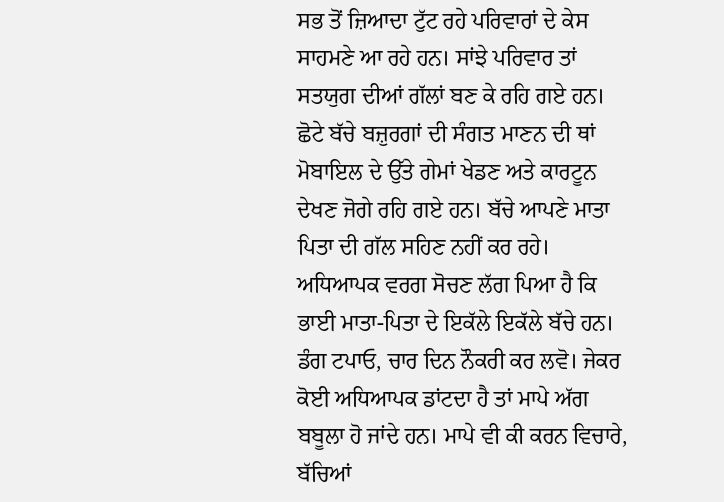ਸਭ ਤੋਂ ਜ਼ਿਆਦਾ ਟੁੱਟ ਰਹੇ ਪਰਿਵਾਰਾਂ ਦੇ ਕੇਸ ਸਾਹਮਣੇ ਆ ਰਹੇ ਹਨ। ਸਾਂਝੇ ਪਰਿਵਾਰ ਤਾਂ ਸਤਯੁਗ ਦੀਆਂ ਗੱਲਾਂ ਬਣ ਕੇ ਰਹਿ ਗਏ ਹਨ। ਛੋਟੇ ਬੱਚੇ ਬਜ਼ੁਰਗਾਂ ਦੀ ਸੰਗਤ ਮਾਣਨ ਦੀ ਥਾਂ ਮੋਬਾਇਲ ਦੇ ਉੱਤੇ ਗੇਮਾਂ ਖੇਡਣ ਅਤੇ ਕਾਰਟੂਨ ਦੇਖਣ ਜੋਗੇ ਰਹਿ ਗਏ ਹਨ। ਬੱਚੇ ਆਪਣੇ ਮਾਤਾ ਪਿਤਾ ਦੀ ਗੱਲ ਸਹਿਣ ਨਹੀਂ ਕਰ ਰਹੇ। ਅਧਿਆਪਕ ਵਰਗ ਸੋਚਣ ਲੱਗ ਪਿਆ ਹੈ ਕਿ ਭਾਈ ਮਾਤਾ-ਪਿਤਾ ਦੇ ਇਕੱਲੇ ਇਕੱਲੇ ਬੱਚੇ ਹਨ। ਡੰਗ ਟਪਾਓ, ਚਾਰ ਦਿਨ ਨੌਕਰੀ ਕਰ ਲਵੋ। ਜੇਕਰ ਕੋਈ ਅਧਿਆਪਕ ਡਾਂਟਦਾ ਹੈ ਤਾਂ ਮਾਪੇ ਅੱਗ ਬਬੂਲਾ ਹੋ ਜਾਂਦੇ ਹਨ। ਮਾਪੇ ਵੀ ਕੀ ਕਰਨ ਵਿਚਾਰੇ, ਬੱਚਿਆਂ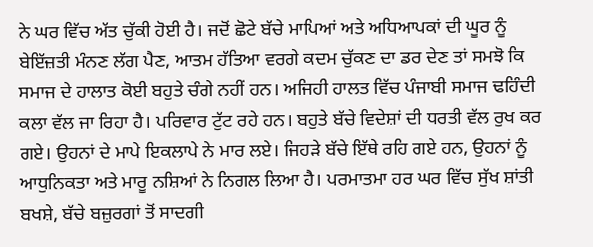ਨੇ ਘਰ ਵਿੱਚ ਅੱਤ ਚੁੱਕੀ ਹੋਈ ਹੈ। ਜਦੋਂ ਛੋਟੇ ਬੱਚੇ ਮਾਪਿਆਂ ਅਤੇ ਅਧਿਆਪਕਾਂ ਦੀ ਘੂਰ ਨੂੰ ਬੇਇੱਜ਼ਤੀ ਮੰਨਣ ਲੱਗ ਪੈਣ, ਆਤਮ ਹੱਤਿਆ ਵਰਗੇ ਕਦਮ ਚੁੱਕਣ ਦਾ ਡਰ ਦੇਣ ਤਾਂ ਸਮਝੋ ਕਿ ਸਮਾਜ ਦੇ ਹਾਲਾਤ ਕੋਈ ਬਹੁਤੇ ਚੰਗੇ ਨਹੀਂ ਹਨ। ਅਜਿਹੀ ਹਾਲਤ ਵਿੱਚ ਪੰਜਾਬੀ ਸਮਾਜ ਢਹਿੰਦੀ ਕਲਾ ਵੱਲ ਜਾ ਰਿਹਾ ਹੈ। ਪਰਿਵਾਰ ਟੁੱਟ ਰਹੇ ਹਨ। ਬਹੁਤੇ ਬੱਚੇ ਵਿਦੇਸ਼ਾਂ ਦੀ ਧਰਤੀ ਵੱਲ ਰੁਖ ਕਰ ਗਏ। ਉਹਨਾਂ ਦੇ ਮਾਪੇ ਇਕਲਾਪੇ ਨੇ ਮਾਰ ਲਏ। ਜਿਹੜੇ ਬੱਚੇ ਇੱਥੇ ਰਹਿ ਗਏ ਹਨ, ਉਹਨਾਂ ਨੂੰ ਆਧੁਨਿਕਤਾ ਅਤੇ ਮਾਰੂ ਨਸ਼ਿਆਂ ਨੇ ਨਿਗਲ ਲਿਆ ਹੈ। ਪਰਮਾਤਮਾ ਹਰ ਘਰ ਵਿੱਚ ਸੁੱਖ ਸ਼ਾਂਤੀ ਬਖਸ਼ੇ, ਬੱਚੇ ਬਜ਼ੁਰਗਾਂ ਤੋਂ ਸਾਦਗੀ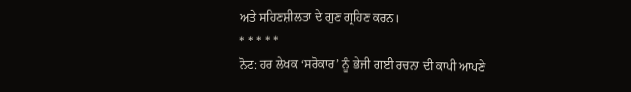ਅਤੇ ਸਹਿਣਸ਼ੀਲਤਾ ਦੇ ਗੁਣ ਗ੍ਰਹਿਣ ਕਰਨ।
* * * * *
ਨੋਟ: ਹਰ ਲੇਖਕ ‘ਸਰੋਕਾਰ’ ਨੂੰ ਭੇਜੀ ਗਈ ਰਚਨਾ ਦੀ ਕਾਪੀ ਆਪਣੇ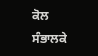ਕੋਲ ਸੰਭਾਲਕੇ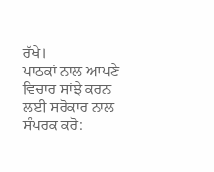ਰੱਖੇ।
ਪਾਠਕਾਂ ਨਾਲ ਆਪਣੇ ਵਿਚਾਰ ਸਾਂਝੇ ਕਰਨ ਲਈ ਸਰੋਕਾਰ ਨਾਲ ਸੰਪਰਕ ਕਰੋ: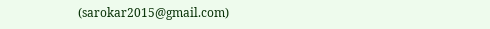(sarokar2015@gmail.com)